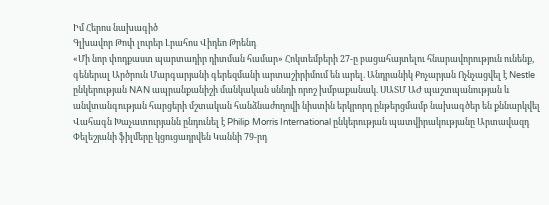Իմ Հերոս նախագիծ
Գլխավոր Թոփ լուրեր Լրահոս Վիդեո Թրենդ
«Մի նոր փոդքաստ պարտադիր դիտման համար» Հոկտեմբերի 27-ը բացահայտելու հնարավորություն ունենք, գեներալ Արծրուն Մարգարյանի գերեզմանի արտաշիրիմում են արել. Անդրանիկ Քոչարյան Ոչնչացվել է Nestle ընկերության NAN ապրանքանիշի մանկական սննդի որոշ խմբաքանակ. ՍԱՏՄ ԱԺ պաշտպանության և անվտանգության հարցերի մշտական հանձնաժողովի նիստին երկրորդ ընթերցմամբ նախագծեր են քննարկվել Վահագն Խաչատուրյանն ընդունել է Philip Morris International ընկերության պատվիրակությանը Արտավազդ Փելեշյանի ֆիլմերը կցուցադրվեն Կաննի 79-րդ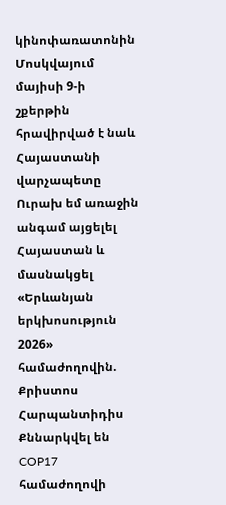կինոփառատոնին Մոսկվայում մայիսի 9-ի շքերթին հրավիրված է նաև Հայաստանի վարչապետը Ուրախ եմ առաջին անգամ այցելել Հայաստան և մասնակցել «Երևանյան երկխոսություն 2026» համաժողովին. Քրիստոս Հարպանտիդիս Քննարկվել են COP17 համաժողովի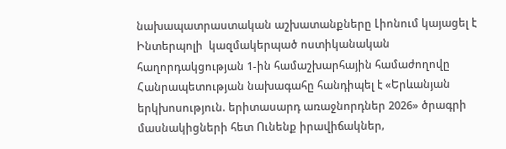նախապատրաստական աշխատանքները Լիոնում կայացել է Ինտերպոլի  կազմակերպած ոստիկանական հաղորդակցության 1-ին համաշխարհային համաժողովը Հանրապետության նախագահը հանդիպել է «Երևանյան երկխոսություն. երիտասարդ առաջնորդներ 2026» ծրագրի մասնակիցների հետ Ունենք իրավիճակներ,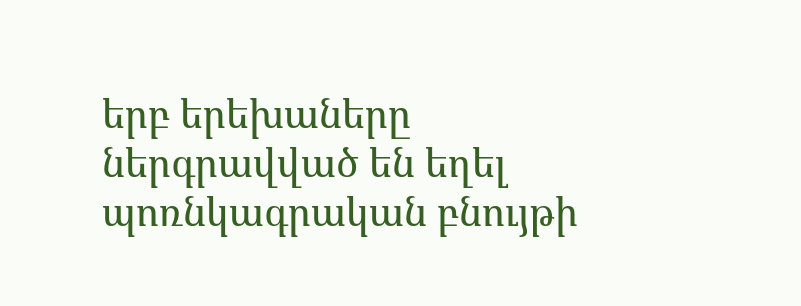երբ երեխաները ներգրավված են եղել պոռնկագրական բնույթի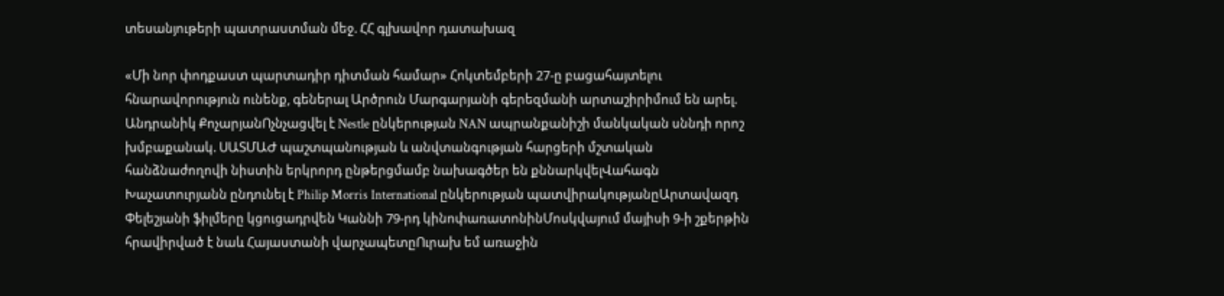տեսանյութերի պատրաստման մեջ. ՀՀ գլխավոր դատախազ

«Մի նոր փոդքաստ պարտադիր դիտման համար» Հոկտեմբերի 27-ը բացահայտելու հնարավորություն ունենք, գեներալ Արծրուն Մարգարյանի գերեզմանի արտաշիրիմում են արել. Անդրանիկ ՔոչարյանՈչնչացվել է Nestle ընկերության NAN ապրանքանիշի մանկական սննդի որոշ խմբաքանակ. ՍԱՏՄԱԺ պաշտպանության և անվտանգության հարցերի մշտական հանձնաժողովի նիստին երկրորդ ընթերցմամբ նախագծեր են քննարկվելՎահագն Խաչատուրյանն ընդունել է Philip Morris International ընկերության պատվիրակությանըԱրտավազդ Փելեշյանի ֆիլմերը կցուցադրվեն Կաննի 79-րդ կինոփառատոնինՄոսկվայում մայիսի 9-ի շքերթին հրավիրված է նաև Հայաստանի վարչապետըՈւրախ եմ առաջին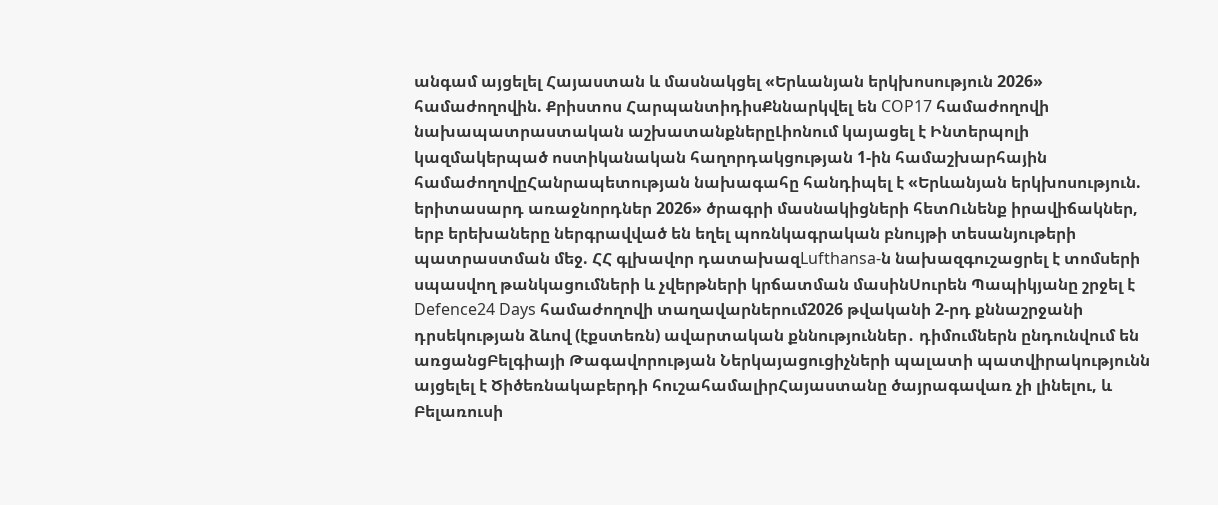անգամ այցելել Հայաստան և մասնակցել «Երևանյան երկխոսություն 2026» համաժողովին. Քրիստոս ՀարպանտիդիսՔննարկվել են COP17 համաժողովի նախապատրաստական աշխատանքներըԼիոնում կայացել է Ինտերպոլի  կազմակերպած ոստիկանական հաղորդակցության 1-ին համաշխարհային համաժողովըՀանրապետության նախագահը հանդիպել է «Երևանյան երկխոսություն. երիտասարդ առաջնորդներ 2026» ծրագրի մասնակիցների հետՈւնենք իրավիճակներ, երբ երեխաները ներգրավված են եղել պոռնկագրական բնույթի տեսանյութերի պատրաստման մեջ. ՀՀ գլխավոր դատախազLufthansa-ն նախազգուշացրել է տոմսերի սպասվող թանկացումների և չվերթների կրճատման մասինՍուրեն Պապիկյանը շրջել է Defence24 Days համաժողովի տաղավարներում2026 թվականի 2-րդ քննաշրջանի դրսեկության ձևով (էքստեռն) ավարտական քննություններ․ դիմումներն ընդունվում են առցանցԲելգիայի Թագավորության Ներկայացուցիչների պալատի պատվիրակությունն այցելել է Ծիծեռնակաբերդի հուշահամալիրՀայաստանը ծայրագավառ չի լինելու, և Բելառուսի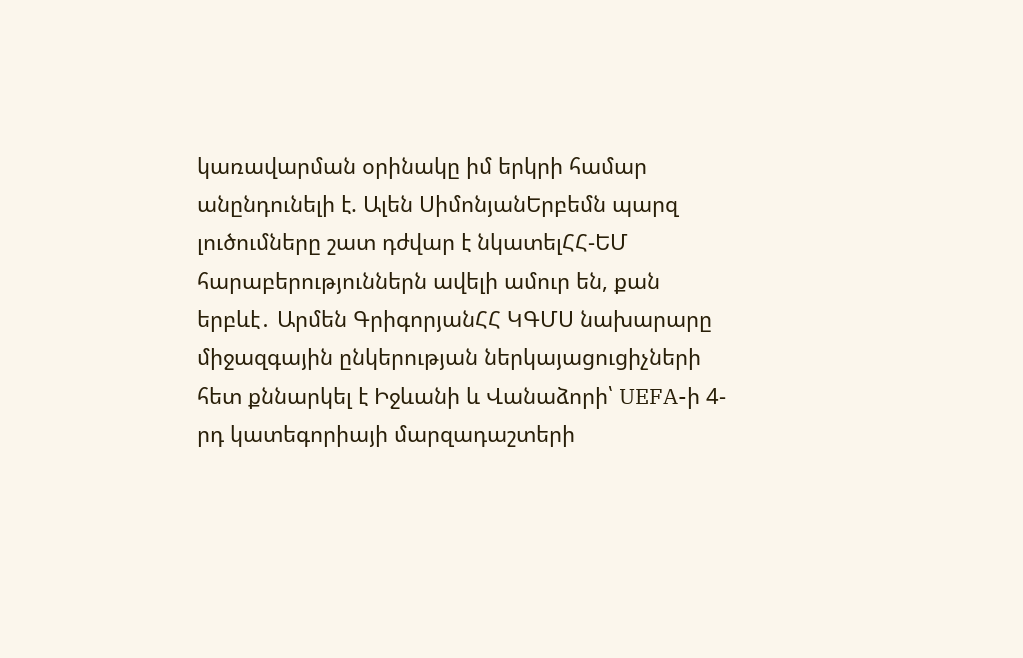կառավարման օրինակը իմ երկրի համար անընդունելի է. Ալեն ՍիմոնյանԵրբեմն պարզ լուծումները շատ դժվար է նկատելՀՀ-ԵՄ հարաբերություններն ավելի ամուր են, քան երբևէ․ Արմեն ԳրիգորյանՀՀ ԿԳՄՍ նախարարը միջազգային ընկերության ներկայացուցիչների հետ քննարկել է Իջևանի և Վանաձորի՝ UEFA-ի 4-րդ կատեգորիայի մարզադաշտերի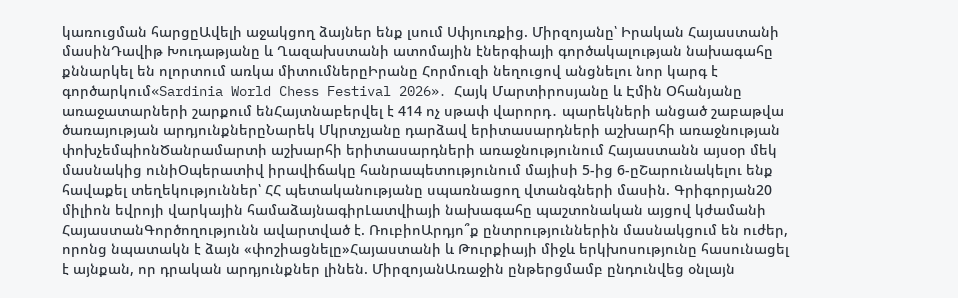կառուցման հարցըԱվելի աջակցող ձայներ ենք լսում Սփյուռքից. Միրզոյանը՝ Իրական Հայաստանի մասինԴավիթ Խուդաթյանը և Ղազախստանի ատոմային էներգիայի գործակալության նախագահը քննարկել են ոլորտում առկա միտումներըԻրանը Հորմուզի նեղուցով անցնելու նոր կարգ է գործարկում«Sardinia World Chess Festival 2026»․ Հայկ Մարտիրոսյանը և Էմին Օհանյանը առաջատարների շարքում ենՀայտնաբերվել է 414 ոչ սթափ վարորդ․ պարեկների անցած շաբաթվա ծառայության արդյունքներըՆարեկ Մկրտչյանը դարձավ երիտասարդների աշխարհի առաջնության փոխչեմպիոնԾանրամարտի աշխարհի երիտասարդների առաջնությունում Հայաստանն այսօր մեկ մասնակից ունիՕպերատիվ իրավիճակը հանրապետությունում մայիսի 5-ից 6-ըՇարունակելու ենք հավաքել տեղեկություններ՝ ՀՀ պետականությանը սպառնացող վտանգների մասին. Գրիգորյան20 միլիոն եվրոյի վարկային համաձայնագիրԼատվիայի նախագահը պաշտոնական այցով կժամանի ՀայաստանԳործողությունն ավարտված է. ՌուբիոԱրդյո՞ք ընտրություններին մասնակցում են ուժեր, որոնց նպատակն է ձայն «փոշիացնելը»Հայաստանի և Թուրքիայի միջև երկխոսությունը հասունացել է այնքան, որ դրական արդյունքներ լինեն. ՄիրզոյանԱռաջին ընթերցմամբ ընդունվեց օնլայն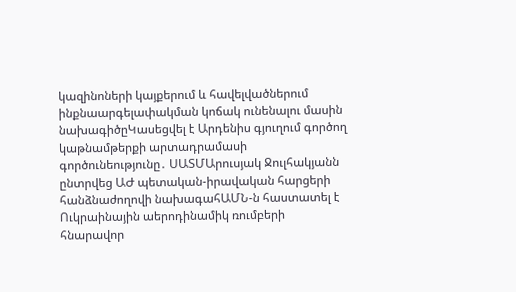կազինոների կայքերում և հավելվածներում ինքնաարգելափակման կոճակ ունենալու մասին նախագիծըԿասեցվել է Արդենիս գյուղում գործող կաթնամթերքի արտադրամասի գործունեությունը․ ՍԱՏՄԱրուսյակ Ջուլհակյանն ընտրվեց ԱԺ պետական-իրավական հարցերի հանձնաժողովի նախագահԱՄՆ-ն հաստատել է Ուկրաինային աերոդինամիկ ռումբերի հնարավոր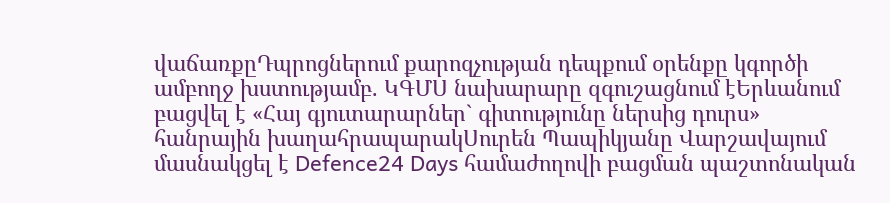վաճառքըԴպրոցներում քարոզչության դեպքում օրենքը կգործի ամբողջ խստությամբ. ԿԳՄՍ նախարարը զգուշացնում էԵրևանում բացվել է «Հայ գյուտարարներ` գիտությունը ներսից դուրս» հանրային խաղահրապարակՍուրեն Պապիկյանը Վարշավայում մասնակցել է Defence24 Days համաժողովի բացման պաշտոնական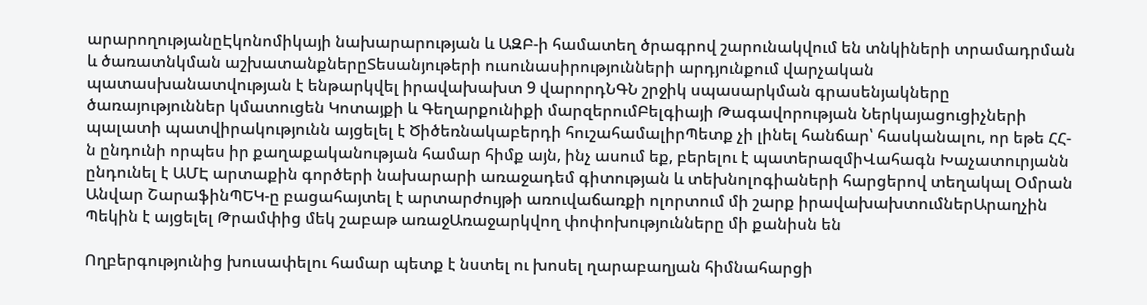արարողությանըԷկոնոմիկայի նախարարության և ԱԶԲ-ի համատեղ ծրագրով շարունակվում են տնկիների տրամադրման և ծառատնկման աշխատանքներըՏեսանյութերի ուսունասիրությունների արդյունքում վարչական պատասխանատվության է ենթարկվել իրավախախտ 9 վարորդՆԳՆ շրջիկ սպասարկման գրասենյակները ծառայություններ կմատուցեն Կոտայքի և Գեղարքունիքի մարզերումԲելգիայի Թագավորության Ներկայացուցիչների պալատի պատվիրակությունն այցելել է Ծիծեռնակաբերդի հուշահամալիրՊետք չի լինել հանճար՝ հասկանալու, որ եթե ՀՀ-ն ընդունի որպես իր քաղաքականության համար հիմք այն, ինչ ասում եք, բերելու է պատերազմիՎահագն Խաչատուրյանն ընդունել է ԱՄԷ արտաքին գործերի նախարարի առաջադեմ գիտության և տեխնոլոգիաների հարցերով տեղակալ Օմրան Անվար ՇարաֆինՊԵԿ-ը բացահայտել է արտարժույթի առուվաճառքի ոլորտում մի շարք իրավախախտումներԱրաղչին Պեկին է այցելել Թրամփից մեկ շաբաթ առաջԱռաջարկվող փոփոխությունները մի քանիսն են

Ողբերգությունից խուսափելու համար պետք է նստել ու խոսել ղարաբաղյան հիմնահարցի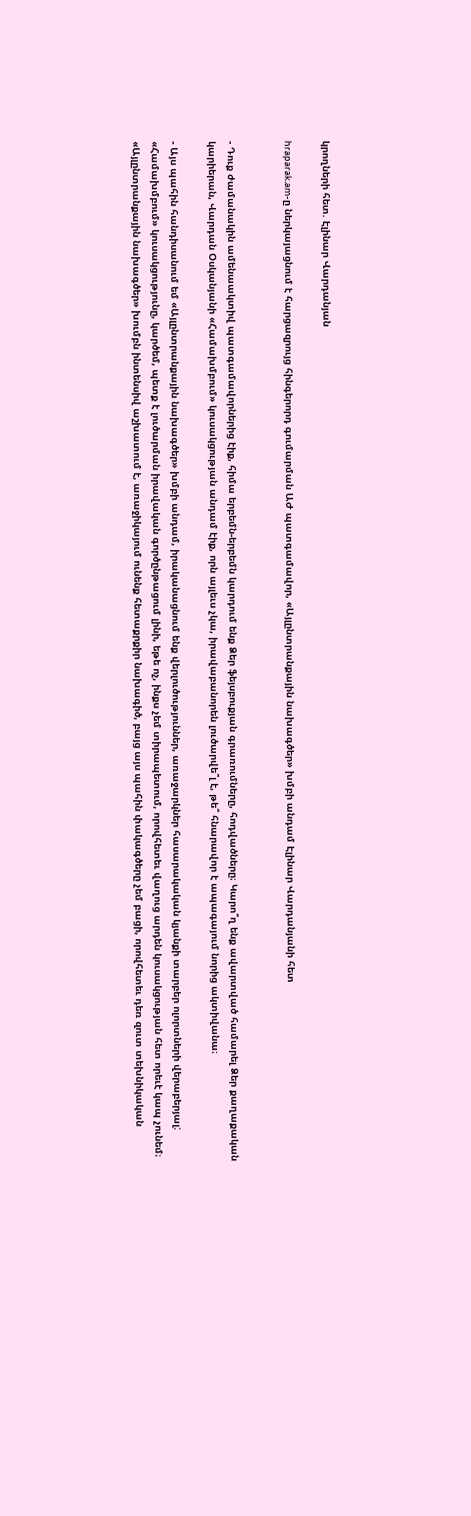կրողների հետ. Էլինար Վարդանյան

hraparak.am-ը ներկայացնում է հարցազրույց հինգերորդ գումարման ԱԺ պատգամավոր, «Այլընտրանքային նախագծեր» խմբի անդամ Էլինար Վարդանյանի հետ


- Դուք ժամանակին ամենաակտիվ պատգամավորներից էիք, հիմա երբեմն-երբեմն կարդում ենք Ձեր ֆեյսբուքյան գրառումները, հոդվածները։ Կարո՞ղ ենք ավարտված համարել Ձեր քաղաքական կարիերան, Վարդան Օսկանյանի «Համախմբում» կուսակցության անդամ էիք, որն այլեւս չկա, իրավաբանորեն լուծարվե՞լ է, թե՞ հնարավոր է ապագայում նորից ակտիվանա։

- Այս պահին հանդիսանում եմ «Այլընտրանքային նախագծեր» խմբի անդամ, իրականացնում ենք վերլուծություններ, առաջարկներ հասարակական կյանքի տարբեր ոլորտների վերաբերյալ: «Համախմբում» կուսակցությունը, կարծեմ, պետք է լուծարման իրավական գործընթացում լինի, եթե ոչ, ինքս չեմ տիրապետում, որովհետեւ վաղուց արդեն կուսակցության հետ որեւէ կապ չունեմ։ «Այլընտրանքային նախագծեր» խումբն ինտենսիվ աշխատում է, առաջիկայում ունենք հետաքրքիր նախագիծ, բայց այս պահին փակագծերը չեմ բացի, որովհետեւ դեռ զուտ տեխնիկական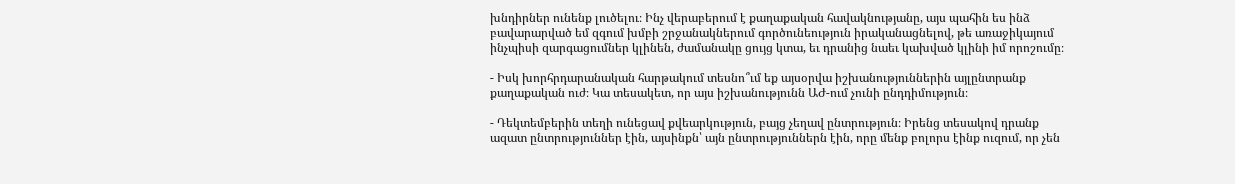խնդիրներ ունենք լուծելու։ Ինչ վերաբերում է քաղաքական հավակնությանը, այս պահին ես ինձ բավարարված եմ զգում խմբի շրջանակներում գործունեություն իրականացնելով, թե առաջիկայում ինչպիսի զարգացումներ կլինեն, ժամանակը ցույց կտա, եւ դրանից նաեւ կախված կլինի իմ որոշումը։

- Իսկ խորհրդարանական հարթակում տեսնո՞ւմ եք այսօրվա իշխանություններին այլընտրանք քաղաքական ուժ։ Կա տեսակետ, որ այս իշխանությունն ԱԺ-ում չունի ընդդիմություն։

- Դեկտեմբերին տեղի ունեցավ քվեարկություն, բայց չեղավ ընտրություն։ Իրենց տեսակով դրանք ազատ ընտրություններ էին, այսինքն՝ այն ընտրություններն էին, որը մենք բոլորս էինք ուզում, որ չեն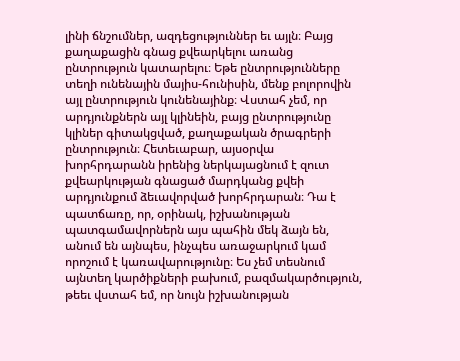լինի ճնշումներ, ազդեցություններ եւ այլն։ Բայց քաղաքացին գնաց քվեարկելու առանց ընտրություն կատարելու։ Եթե ընտրությունները տեղի ունենային մայիս-հունիսին, մենք բոլորովին այլ ընտրություն կունենայինք։ Վստահ չեմ, որ արդյունքներն այլ կլինեին, բայց ընտրությունը կլիներ գիտակցված, քաղաքական ծրագրերի ընտրություն։ Հետեւաբար, այսօրվա խորհրդարանն իրենից ներկայացնում է զուտ քվեարկության գնացած մարդկանց քվեի արդյունքում ձեւավորված խորհրդարան։ Դա է պատճառը, որ, օրինակ, իշխանության պատգամավորներն այս պահին մեկ ձայն են, անում են այնպես, ինչպես առաջարկում կամ որոշում է կառավարությունը։ Ես չեմ տեսնում այնտեղ կարծիքների բախում, բազմակարծություն, թեեւ վստահ եմ, որ նույն իշխանության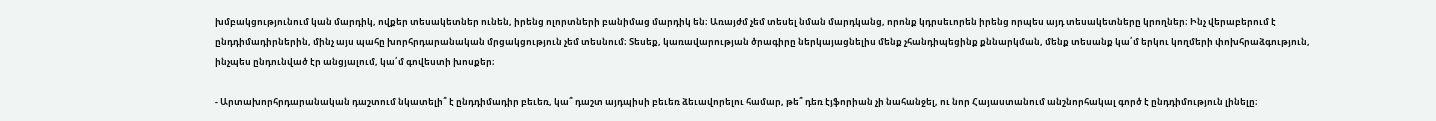խմբակցությունում կան մարդիկ, ովքեր տեսակետներ ունեն, իրենց ոլորտների բանիմաց մարդիկ են։ Առայժմ չեմ տեսել նման մարդկանց, որոնք կդրսեւորեն իրենց որպես այդ տեսակետները կրողներ։ Ինչ վերաբերում է ընդդիմադիրներին, մինչ այս պահը խորհրդարանական մրցակցություն չեմ տեսնում։ Տեսեք, կառավարության ծրագիրը ներկայացնելիս մենք չհանդիպեցինք քննարկման, մենք տեսանք կա՛մ երկու կողմերի փոխհրաձգություն, ինչպես ընդունված էր անցյալում, կա՛մ գովեստի խոսքեր։

- Արտախորհրդարանական դաշտում նկատելի՞ է ընդդիմադիր բեւեռ, կա՞ դաշտ այդպիսի բեւեռ ձեւավորելու համար, թե՞ դեռ էյֆորիան չի նահանջել, ու նոր Հայաստանում անշնորհակալ գործ է ընդդիմություն լինելը։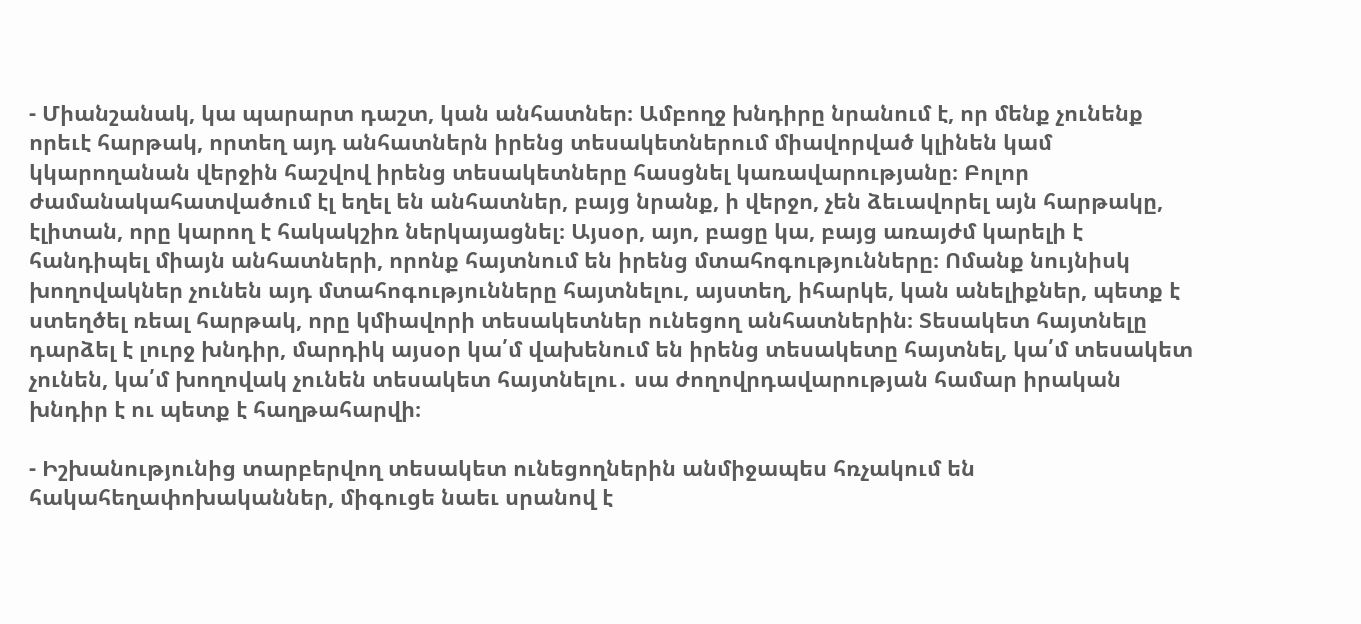- Միանշանակ, կա պարարտ դաշտ, կան անհատներ։ Ամբողջ խնդիրը նրանում է, որ մենք չունենք որեւէ հարթակ, որտեղ այդ անհատներն իրենց տեսակետներում միավորված կլինեն կամ կկարողանան վերջին հաշվով իրենց տեսակետները հասցնել կառավարությանը։ Բոլոր ժամանակահատվածում էլ եղել են անհատներ, բայց նրանք, ի վերջո, չեն ձեւավորել այն հարթակը, էլիտան, որը կարող է հակակշիռ ներկայացնել։ Այսօր, այո, բացը կա, բայց առայժմ կարելի է հանդիպել միայն անհատների, որոնք հայտնում են իրենց մտահոգությունները։ Ոմանք նույնիսկ խողովակներ չունեն այդ մտահոգությունները հայտնելու, այստեղ, իհարկե, կան անելիքներ, պետք է ստեղծել ռեալ հարթակ, որը կմիավորի տեսակետներ ունեցող անհատներին։ Տեսակետ հայտնելը դարձել է լուրջ խնդիր, մարդիկ այսօր կա՛մ վախենում են իրենց տեսակետը հայտնել, կա՛մ տեսակետ չունեն, կա՛մ խողովակ չունեն տեսակետ հայտնելու․ սա ժողովրդավարության համար իրական խնդիր է ու պետք է հաղթահարվի։

- Իշխանությունից տարբերվող տեսակետ ունեցողներին անմիջապես հռչակում են հակահեղափոխականներ, միգուցե նաեւ սրանով է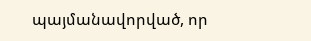պայմանավորված, որ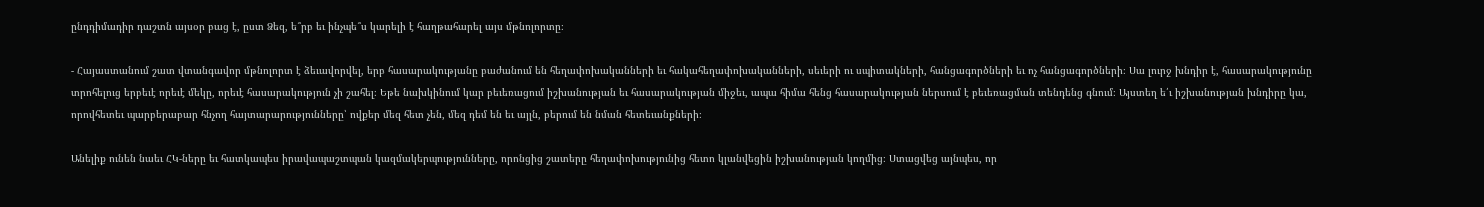ընդդիմադիր դաշտն այսօր բաց է, ըստ Ձեզ, ե՞րբ եւ ինչպե՞ս կարելի է հաղթահարել այս մթնոլորտը։

- Հայաստանում շատ վտանգավոր մթնոլորտ է ձեւավորվել, երբ հասարակությանը բաժանում են հեղափոխականների եւ հակահեղափոխականների, սեւերի ու սպիտակների, հանցագործների եւ ոչ հանցագործների։ Սա լուրջ խնդիր է, հասարակությունը տրոհելուց երբեւէ որեւէ մեկը, որեւէ հասարակություն չի շահել։ Եթե նախկինում կար բեւեռացում իշխանության եւ հասարակության միջեւ, ապա հիմա հենց հասարակության ներսում է բեւեռացման տենդենց գնում։ Այստեղ ե՛ւ իշխանության խնդիրը կա, որովհետեւ պարբերաբար հնչող հայտարարությունները՝ ովքեր մեզ հետ չեն, մեզ դեմ են եւ այլն, բերում են նման հետեւանքների։

Անելիք ունեն նաեւ ՀԿ-ները եւ հատկապես իրավապաշտպան կազմակերպությունները, որոնցից շատերը հեղափոխությունից հետո կլանվեցին իշխանության կողմից։ Ստացվեց այնպես, որ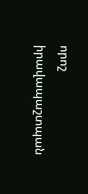որոշ իրավապաշտպան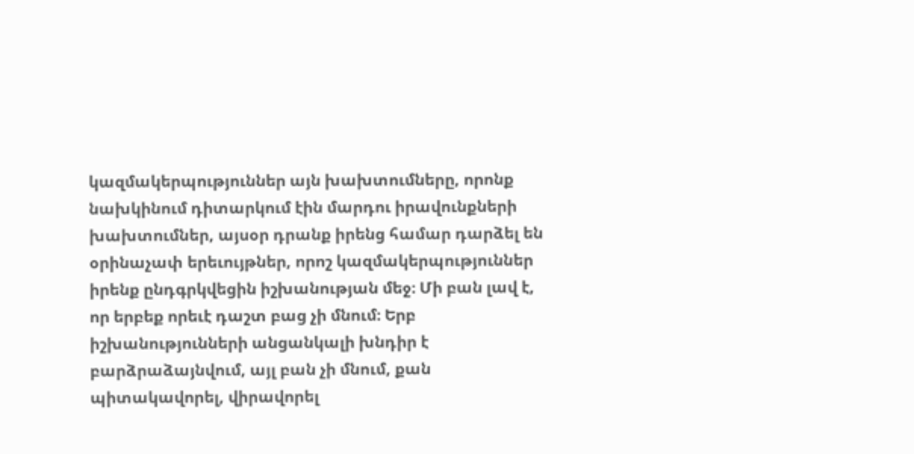կազմակերպություններ այն խախտումները, որոնք նախկինում դիտարկում էին մարդու իրավունքների խախտումներ, այսօր դրանք իրենց համար դարձել են օրինաչափ երեւույթներ, որոշ կազմակերպություններ իրենք ընդգրկվեցին իշխանության մեջ։ Մի բան լավ է, որ երբեք որեւէ դաշտ բաց չի մնում։ Երբ իշխանությունների անցանկալի խնդիր է բարձրաձայնվում, այլ բան չի մնում, քան պիտակավորել, վիրավորել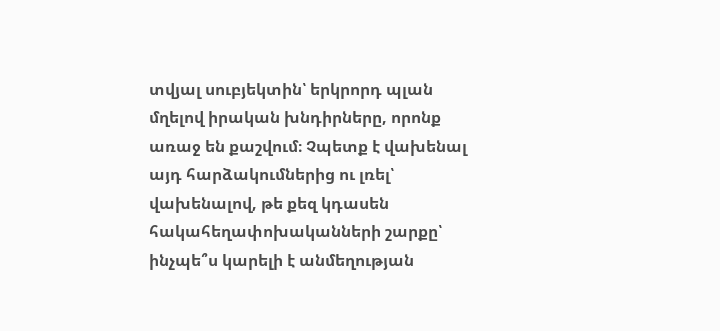տվյալ սուբյեկտին՝ երկրորդ պլան մղելով իրական խնդիրները, որոնք առաջ են քաշվում։ Չպետք է վախենալ այդ հարձակումներից ու լռել՝ վախենալով, թե քեզ կդասեն հակահեղափոխականների շարքը՝ ինչպե՞ս կարելի է անմեղության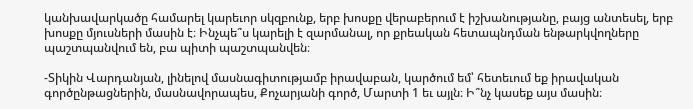կանխավարկածը համարել կարեւոր սկզբունք, երբ խոսքը վերաբերում է իշխանությանը, բայց անտեսել, երբ խոսքը մյուսների մասին է։ Ինչպե՞ս կարելի է զարմանալ, որ քրեական հետապնդման ենթարկվողները պաշտպանվում են, բա պիտի պաշտպանվեն։

-Տիկին Վարդանյան, լինելով մասնագիտությամբ իրավաբան, կարծում եմ՝ հետեւում եք իրավական գործընթացներին, մասնավորապես, Քոչարյանի գործ, Մարտի 1 եւ այլն։ Ի՞նչ կասեք այս մասին։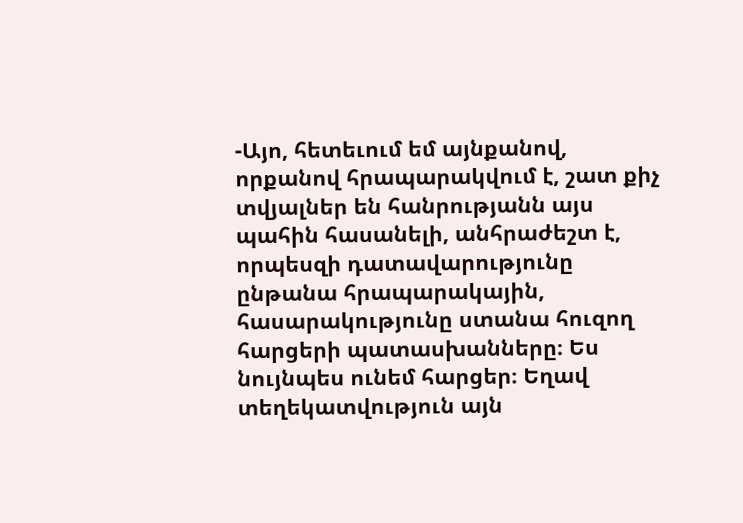-Այո, հետեւում եմ այնքանով, որքանով հրապարակվում է, շատ քիչ տվյալներ են հանրությանն այս պահին հասանելի, անհրաժեշտ է, որպեսզի դատավարությունը ընթանա հրապարակային, հասարակությունը ստանա հուզող հարցերի պատասխանները։ Ես նույնպես ունեմ հարցեր։ Եղավ տեղեկատվություն այն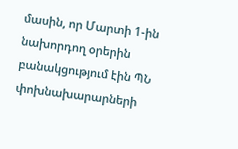մասին, որ Մարտի 1-ին նախորդող օրերին բանակցությում էին ՊՆ փոխնախարարների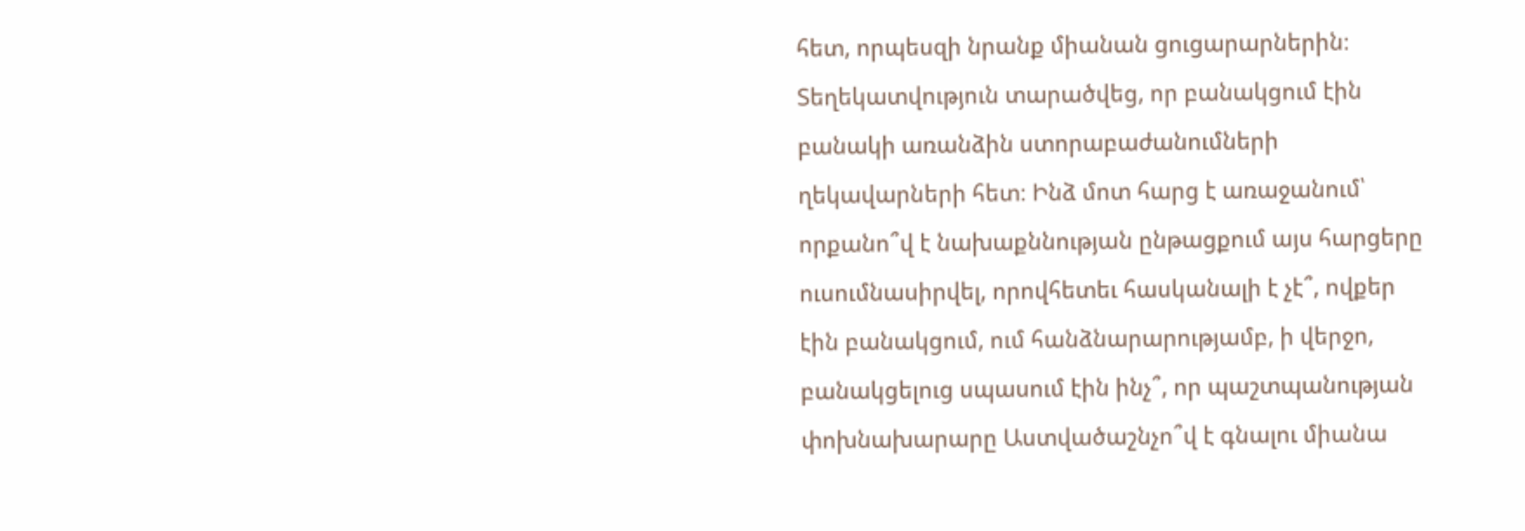հետ, որպեսզի նրանք միանան ցուցարարներին։ Տեղեկատվություն տարածվեց, որ բանակցում էին բանակի առանձին ստորաբաժանումների ղեկավարների հետ։ Ինձ մոտ հարց է առաջանում՝ որքանո՞վ է նախաքննության ընթացքում այս հարցերը ուսումնասիրվել, որովհետեւ հասկանալի է չէ՞, ովքեր էին բանակցում, ում հանձնարարությամբ, ի վերջո, բանակցելուց սպասում էին ինչ՞, որ պաշտպանության փոխնախարարը Աստվածաշնչո՞վ է գնալու միանա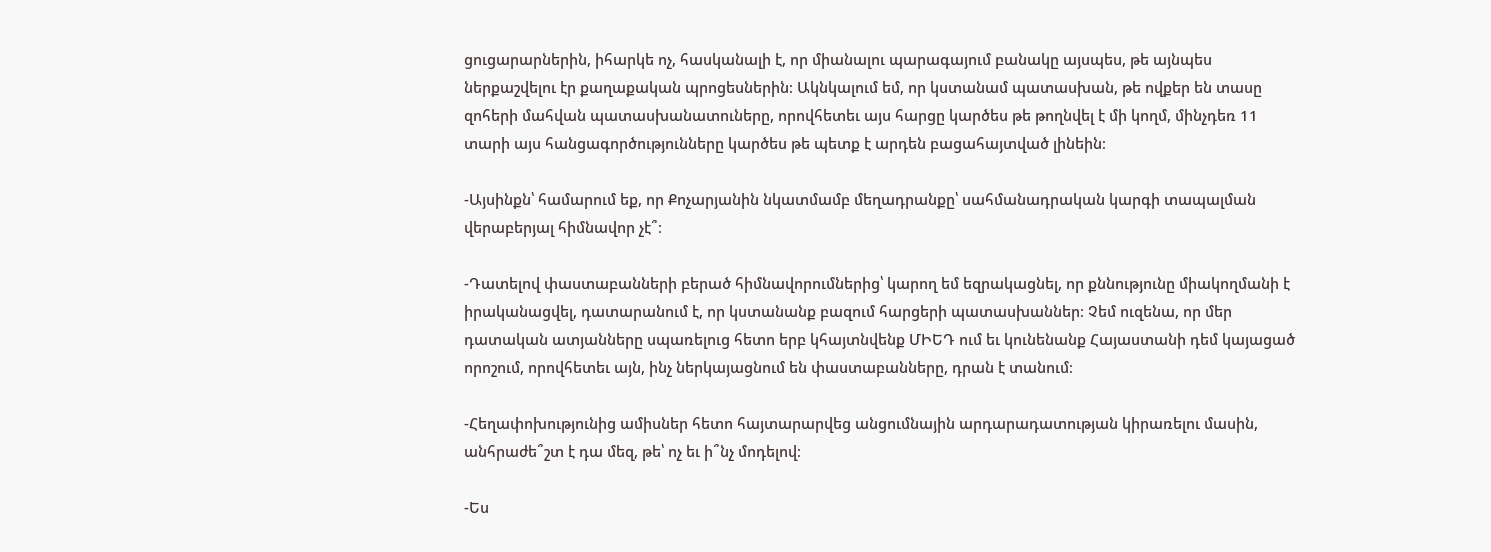ցուցարարներին, իհարկե ոչ, հասկանալի է, որ միանալու պարագայում բանակը այսպես, թե այնպես ներքաշվելու էր քաղաքական պրոցեսներին։ Ակնկալում եմ, որ կստանամ պատասխան, թե ովքեր են տասը զոհերի մահվան պատասխանատուները, որովհետեւ այս հարցը կարծես թե թողնվել է մի կողմ, մինչդեռ 11 տարի այս հանցագործությունները կարծես թե պետք է արդեն բացահայտված լինեին։

-Այսինքն՝ համարում եք, որ Քոչարյանին նկատմամբ մեղադրանքը՝ սահմանադրական կարգի տապալման վերաբերյալ հիմնավոր չէ՞։

-Դատելով փաստաբանների բերած հիմնավորումներից՝ կարող եմ եզրակացնել, որ քննությունը միակողմանի է իրականացվել, դատարանում է, որ կստանանք բազում հարցերի պատասխաններ։ Չեմ ուզենա, որ մեր դատական ատյանները սպառելուց հետո երբ կհայտնվենք ՄԻԵԴ ում եւ կունենանք Հայաստանի դեմ կայացած որոշում, որովհետեւ այն, ինչ ներկայացնում են փաստաբանները, դրան է տանում։

-Հեղափոխությունից ամիսներ հետո հայտարարվեց անցումնային արդարադատության կիրառելու մասին, անհրաժե՞շտ է դա մեզ, թե՝ ոչ եւ ի՞նչ մոդելով։

-Ես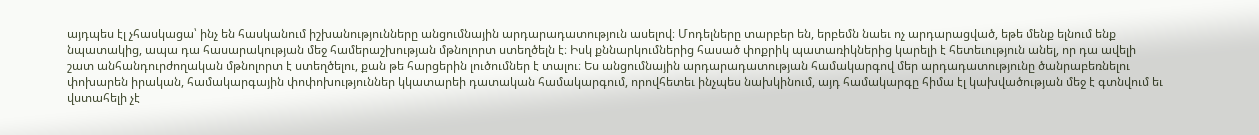այդպես էլ չհասկացա՝ ինչ են հասկանում իշխանությունները անցումնային արդարադատություն ասելով։ Մոդելները տարբեր են, երբեմն նաեւ ոչ արդարացված, եթե մենք ելնում ենք նպատակից, ապա դա հասարակության մեջ համերաշխության մթնոլորտ ստեղծելն է։ Իսկ քննարկումներից հասած փոքրիկ պատառիկներից կարելի է հետեւություն անել, որ դա ավելի շատ անհանդուրժողական մթնոլորտ է ստեղծելու, քան թե հարցերին լուծումներ է տալու։ Ես անցումնային արդարադատության համակարգով մեր արդադատությունը ծանրաբեռնելու փոխարեն իրական, համակարգային փոփոխություններ կկատարեի դատական համակարգում, որովհետեւ ինչպես նախկինում, այդ համակարգը հիմա էլ կախվածության մեջ է գտնվում եւ վստահելի չէ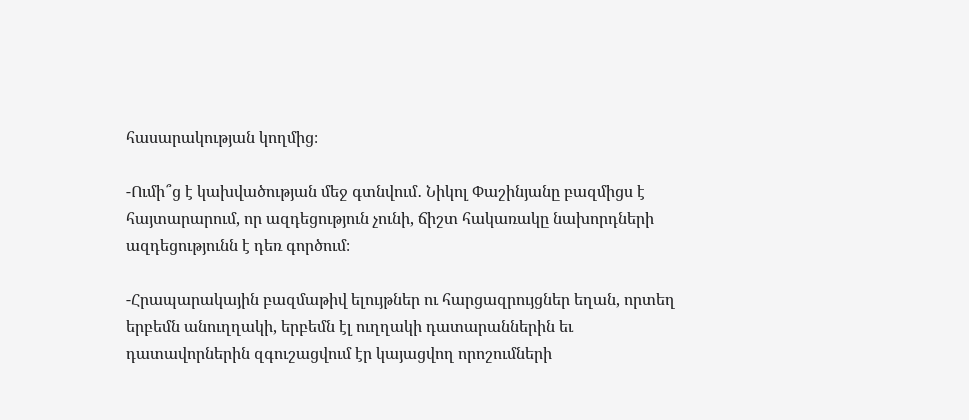հասարակության կողմից։

-Ումի՞ց է կախվածության մեջ գտնվում․ Նիկոլ Փաշինյանը բազմիցս է հայտարարում, որ ազդեցություն չունի, ճիշտ հակառակը նախորդների ազդեցությունն է դեռ գործում։

-Հրապարակային բազմաթիվ ելույթներ ու հարցազրույցներ եղան, որտեղ երբեմն անուղղակի, երբեմն էլ ուղղակի դատարաններին եւ դատավորներին զգուշացվում էր կայացվող որոշումների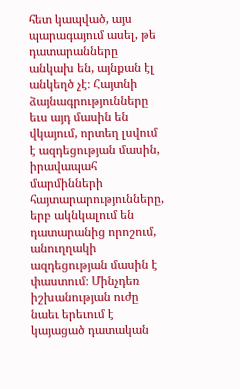հետ կապված, այս պարագայում ասել, թե դատարանները անկախ են, այնքան էլ անկեղծ չէ։ Հայտնի ձայնագրությունները եւս այդ մասին են վկայում, որտեղ լսվում է ազդեցության մասին, իրավապահ մարմինների հայտարարությունները, երբ ակնկալում են դատարանից որոշում, անուղղակի ազդեցության մասին է փաստում։ Մինչդեռ իշխանության ուժը նաեւ երեւում է կայացած դատական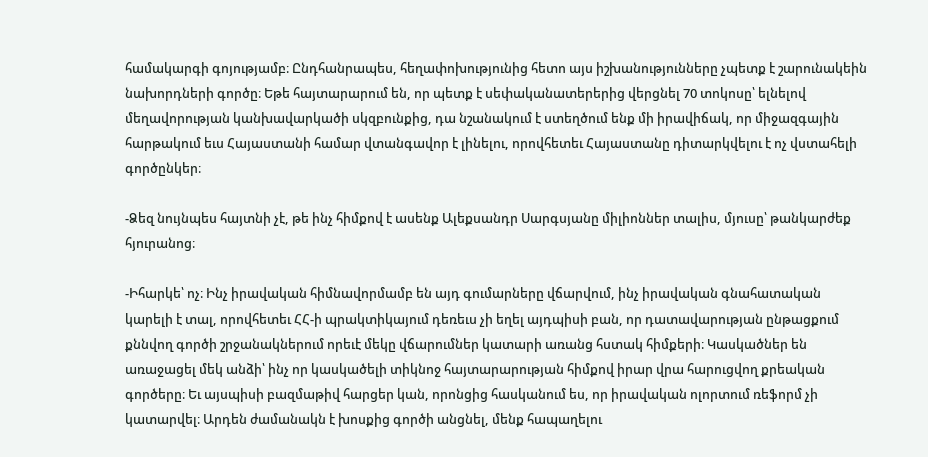համակարգի գոյությամբ։ Ընդհանրապես, հեղափոխությունից հետո այս իշխանությունները չպետք է շարունակեին նախորդների գործը։ Եթե հայտարարում են, որ պետք է սեփականատերերից վերցնել 70 տոկոսը՝ ելնելով մեղավորության կանխավարկածի սկզբունքից, դա նշանակում է ստեղծում ենք մի իրավիճակ, որ միջազգային հարթակում եւս Հայաստանի համար վտանգավոր է լինելու, որովհետեւ Հայաստանը դիտարկվելու է ոչ վստահելի գործընկեր։

-Ձեզ նույնպես հայտնի չէ, թե ինչ հիմքով է ասենք Ալեքսանդր Սարգսյանը միլիոններ տալիս, մյուսը՝ թանկարժեք հյուրանոց։

-Իհարկե՝ ոչ։ Ինչ իրավական հիմնավորմամբ են այդ գումարները վճարվում, ինչ իրավական գնահատական կարելի է տալ, որովհետեւ ՀՀ-ի պրակտիկայում դեռեւս չի եղել այդպիսի բան, որ դատավարության ընթացքում քննվող գործի շրջանակներում որեւէ մեկը վճարումներ կատարի առանց հստակ հիմքերի։ Կասկածներ են առաջացել մեկ անձի՝ ինչ որ կասկածելի տիկնոջ հայտարարության հիմքով իրար վրա հարուցվող քրեական գործերը։ Եւ այսպիսի բազմաթիվ հարցեր կան, որոնցից հասկանում ես, որ իրավական ոլորտում ռեֆորմ չի կատարվել։ Արդեն ժամանակն է խոսքից գործի անցնել, մենք հապաղելու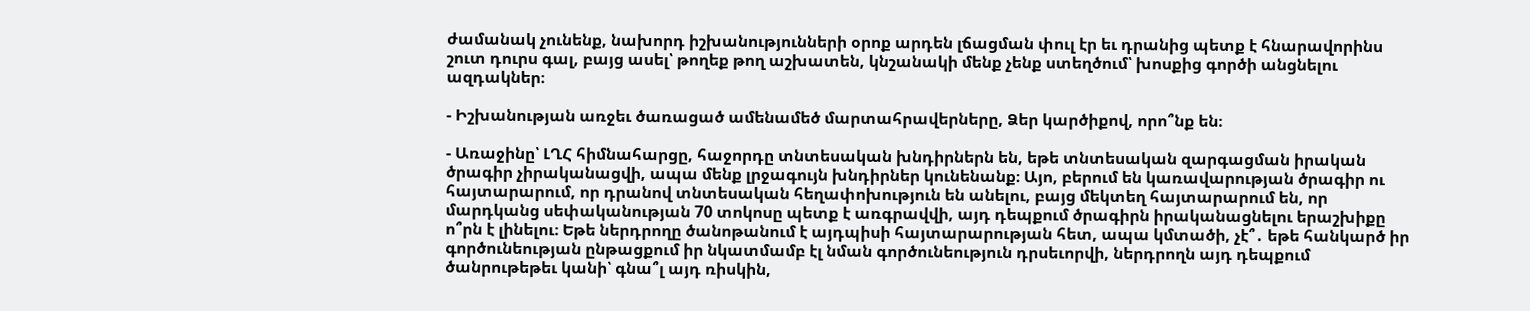ժամանակ չունենք, նախորդ իշխանությունների օրոք արդեն լճացման փուլ էր եւ դրանից պետք է հնարավորինս շուտ դուրս գալ, բայց ասել՝ թողեք թող աշխատեն, կնշանակի մենք չենք ստեղծում՝ խոսքից գործի անցնելու ազդակներ։

- Իշխանության առջեւ ծառացած ամենամեծ մարտահրավերները, Ձեր կարծիքով, որո՞նք են։

- Առաջինը՝ ԼՂՀ հիմնահարցը, հաջորդը տնտեսական խնդիրներն են, եթե տնտեսական զարգացման իրական ծրագիր չիրականացվի, ապա մենք լրջագույն խնդիրներ կունենանք։ Այո, բերում են կառավարության ծրագիր ու հայտարարում, որ դրանով տնտեսական հեղափոխություն են անելու, բայց մեկտեղ հայտարարում են, որ մարդկանց սեփականության 70 տոկոսը պետք է առգրավվի, այդ դեպքում ծրագիրն իրականացնելու երաշխիքը ո՞րն է լինելու։ Եթե ներդրողը ծանոթանում է այդպիսի հայտարարության հետ, ապա կմտածի, չէ՞․ եթե հանկարծ իր գործունեության ընթացքում իր նկատմամբ էլ նման գործունեություն դրսեւորվի, ներդրողն այդ դեպքում ծանրութեթեւ կանի՝ գնա՞լ այդ ռիսկին,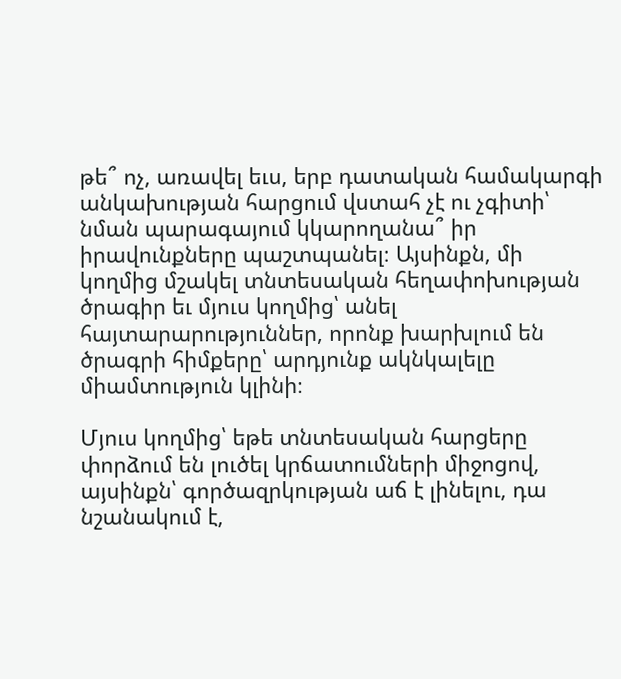թե՞ ոչ, առավել եւս, երբ դատական համակարգի անկախության հարցում վստահ չէ ու չգիտի՝ նման պարագայում կկարողանա՞ իր իրավունքները պաշտպանել։ Այսինքն, մի կողմից մշակել տնտեսական հեղափոխության ծրագիր եւ մյուս կողմից՝ անել հայտարարություններ, որոնք խարխլում են ծրագրի հիմքերը՝ արդյունք ակնկալելը միամտություն կլինի։

Մյուս կողմից՝ եթե տնտեսական հարցերը փորձում են լուծել կրճատումների միջոցով, այսինքն՝ գործազրկության աճ է լինելու, դա նշանակում է,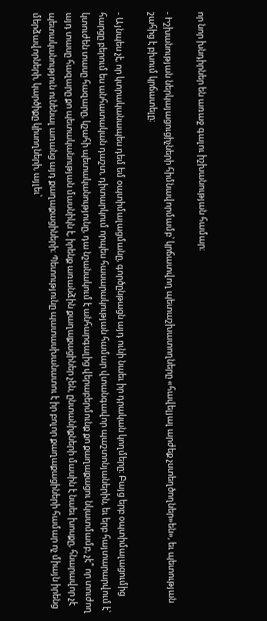որ նոր խնդիրներ են առաջ գալու իշխանության համար։

- Իշխանության ներկայացուցիչների հիմնավորմամբ՝ կրճատվող պետաշխատողները «հավելյալ արժեք չստեղծողներ»են», եւ պետության շահից է բխում կրճատելը։

- Այնպես չէ, որ կտրականապես դեմ եմ օպտիմալացմանը, գործընթացն այդ ունի նաեւ իր դրական կողմերը։ Բայց երբ օպտիմալացումից հարցը բերում ես անհատական դաշտ, դիտարկում որպես հասարակության համար վտանգավոր պաշտոնյաներին, եւ երբ հայտարարվում է՝ կտուժեն տասը հազարը, կշահի պետականությունը, դա նշանակում է անհարգալից վերաբերմունք քո քաղաքացու նկատմամբ, չէ՞ որ տուժող այդ տասը հազարը քո պետականության մասնիկն է, իրենք առանձին քաղաքացիներ չեն, ընտանիքների մասին է նաեւ խոսքը, հնարավոր չէ պետականություն ունենալ առանց այդ քաղաքացիների։ Պետությունը պատասխանատու է իր բոլոր քաղաքացիների համար ոչ միայն իրենց մերձավորների, կարծիքը կիսողների, այլեւ՝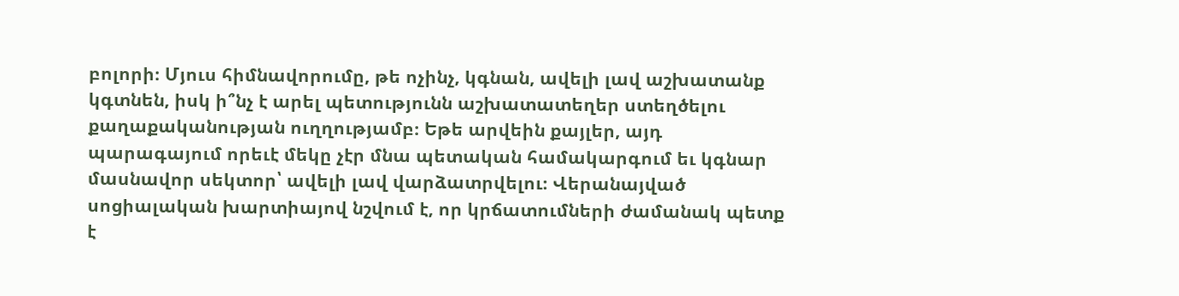բոլորի։ Մյուս հիմնավորումը, թե ոչինչ, կգնան, ավելի լավ աշխատանք կգտնեն, իսկ ի՞նչ է արել պետությունն աշխատատեղեր ստեղծելու քաղաքականության ուղղությամբ։ Եթե արվեին քայլեր, այդ պարագայում որեւէ մեկը չէր մնա պետական համակարգում եւ կգնար մասնավոր սեկտոր՝ ավելի լավ վարձատրվելու։ Վերանայված սոցիալական խարտիայով նշվում է, որ կրճատումների ժամանակ պետք է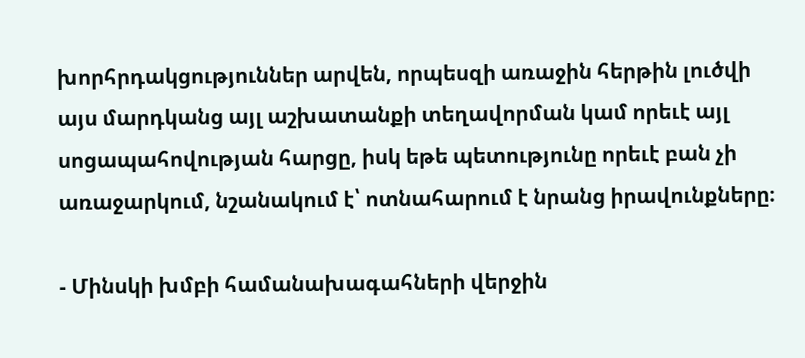խորհրդակցություններ արվեն, որպեսզի առաջին հերթին լուծվի այս մարդկանց այլ աշխատանքի տեղավորման կամ որեւէ այլ սոցապահովության հարցը, իսկ եթե պետությունը որեւէ բան չի առաջարկում, նշանակում է՝ ոտնահարում է նրանց իրավունքները։

- Մինսկի խմբի համանախագահների վերջին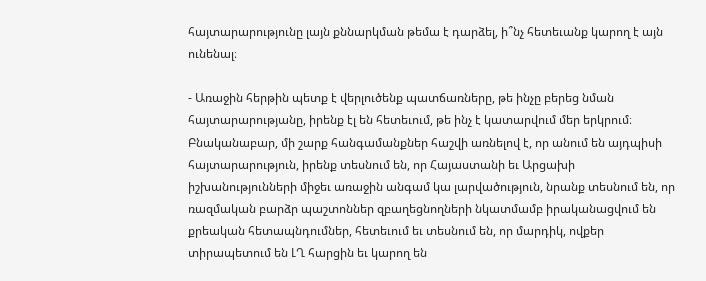հայտարարությունը լայն քննարկման թեմա է դարձել, ի՞նչ հետեւանք կարող է այն ունենալ։

- Առաջին հերթին պետք է վերլուծենք պատճառները, թե ինչը բերեց նման հայտարարությանը, իրենք էլ են հետեւում, թե ինչ է կատարվում մեր երկրում։ Բնականաբար, մի շարք հանգամանքներ հաշվի առնելով է, որ անում են այդպիսի հայտարարություն, իրենք տեսնում են, որ Հայաստանի եւ Արցախի իշխանությունների միջեւ առաջին անգամ կա լարվածություն, նրանք տեսնում են, որ ռազմական բարձր պաշտոններ զբաղեցնողների նկատմամբ իրականացվում են քրեական հետապնդումներ, հետեւում եւ տեսնում են, որ մարդիկ, ովքեր տիրապետում են ԼՂ հարցին եւ կարող են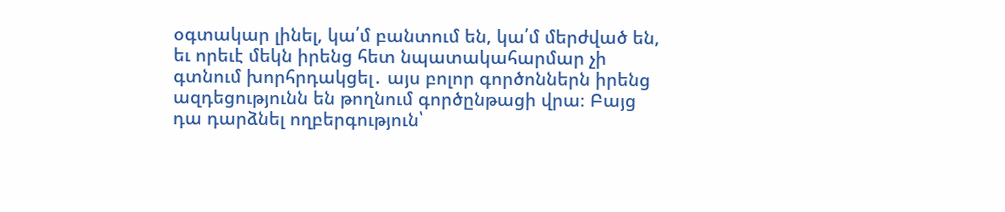օգտակար լինել, կա՛մ բանտում են, կա՛մ մերժված են, եւ որեւէ մեկն իրենց հետ նպատակահարմար չի գտնում խորհրդակցել․ այս բոլոր գործոններն իրենց ազդեցությունն են թողնում գործընթացի վրա։ Բայց դա դարձնել ողբերգություն՝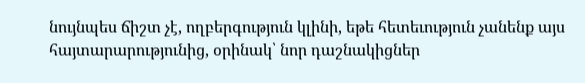նույնպես ճիշտ չէ, ողբերգություն կլինի, եթե հետեւություն չանենք այս հայտարարությունից, օրինակ՝ նոր դաշնակիցներ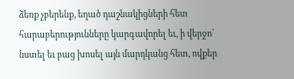ձեռք չբերենք, եղած դաշնակիցների հետ հարաբերությունները կարգավորել եւ, ի վերջո՝ նստել եւ բաց խոսել այն մարդկանց հետ, ովքեր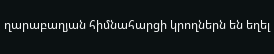ղարաբաղյան հիմնահարցի կրողներն են եղել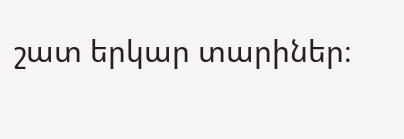շատ երկար տարիներ։